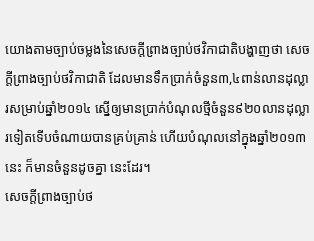យោងតាមច្បាប់ចម្លងនៃសេចក្តីព្រាងច្បាប់ថវិកាជាតិបង្ហាញថា សេចក្តីព្រាងច្បាប់ថវិកាជាតិ ដែលមានទឹកប្រាក់ចំនួន៣,៤ពាន់លានដុល្លារសម្រាប់ឆ្នាំ២០១៤ ស្នើឲ្យមានប្រាក់បំណុលថ្មីចំនួន៩២០លានដុល្លារទៀតទើបចំណាយបានគ្រប់គ្រាន់ ហើយបំណុលនៅក្នុងឆ្នាំ២០១៣នេះ ក៏មានចំនួនដូចគ្នា នេះដែរ។
សេចក្តីព្រាងច្បាប់ថ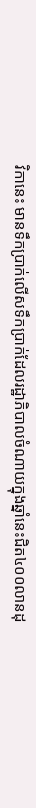វិកានេះ មានទឹកប្រាក់លើសទឹកប្រាក់ដែលរដ្ឋាភិបាលចំណាយក្នុងឆ្នាំនេះជិត៤០០លានដុ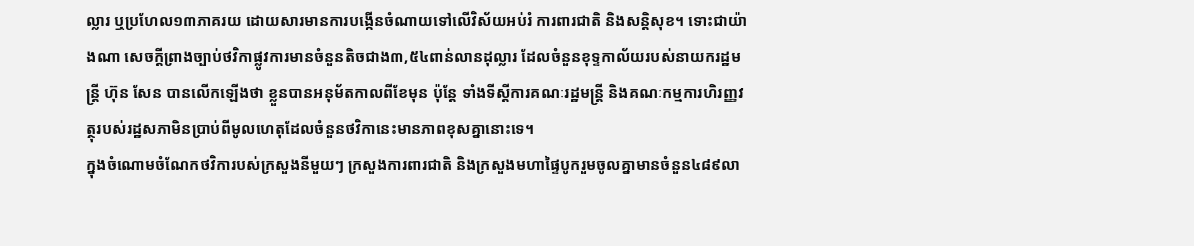ល្លារ ឬប្រហែល១៣ភាគរយ ដោយសារមានការបង្កើនចំណាយទៅលើវិស័យអប់រំ ការពារជាតិ និងសន្តិសុខ។ ទោះជាយ៉ាងណា សេចក្តីព្រាងច្បាប់ថវិកាផ្លូវការមានចំនួនតិចជាង៣,៥៤ពាន់លានដុល្លារ ដែលចំនួនខុទ្ទកាល័យរបស់នាយករដ្ឋមន្ត្រី ហ៊ុន សែន បានលើកឡើងថា ខ្លួនបានអនុម័តកាលពីខែមុន ប៉ុន្តែ ទាំងទីស្តីការគណៈរដ្ឋមន្ត្រី និងគណៈកម្មការហិរញ្ញវត្ថុរបស់រដ្ឋសភាមិនប្រាប់ពីមូលហេតុដែលចំនួនថវិកានេះមានភាពខុសគ្នានោះទេ។
ក្នុងចំណោមចំណែកថវិការបស់ក្រសួងនីមួយៗ ក្រសួងការពារជាតិ និងក្រសួងមហាផ្ទៃបូករួមចូលគ្នាមានចំនួន៤៨៩លា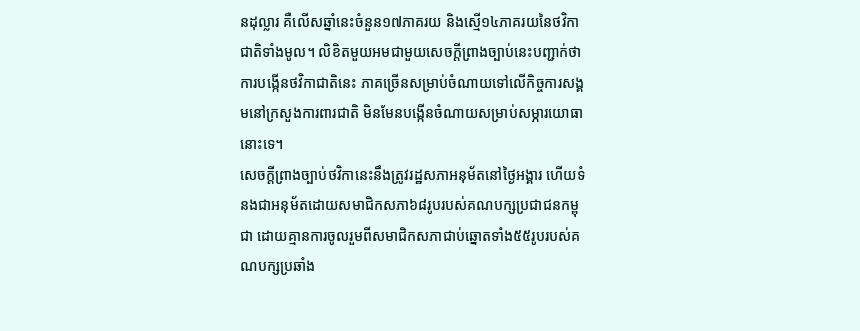នដុល្លារ គឺលើសឆ្នាំនេះចំនួន១៧ភាគរយ និងស្មើ១៤ភាគរយនៃថវិកាជាតិទាំងមូល។ លិខិតមួយអមជាមួយសេចក្តីព្រាងច្បាប់នេះបញ្ជាក់ថា ការបង្កើនថវិកាជាតិនេះ ភាគច្រើនសម្រាប់ចំណាយទៅលើកិច្ចការសង្គមនៅក្រសួងការពារជាតិ មិនមែនបង្កើនចំណាយសម្រាប់សម្ភារយោធានោះទេ។
សេចក្តីព្រាងច្បាប់ថវិកានេះនឹងត្រូវរដ្ឋសភាអនុម័តនៅថ្ងៃអង្គារ ហើយទំនងជាអនុម័តដោយសមាជិកសភា៦៨រូបរបស់គណបក្សប្រជាជនកម្ពុជា ដោយគ្មានការចូលរួមពីសមាជិកសភាជាប់ឆ្នោតទាំង៥៥រូបរបស់គណបក្សប្រឆាំង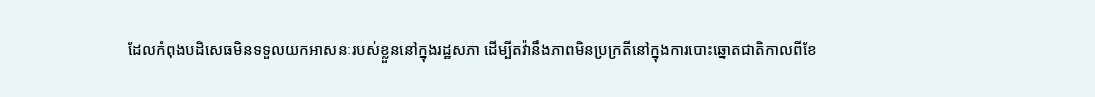ដែលកំពុងបដិសេធមិនទទួលយកអាសនៈរបស់ខ្លួននៅក្នុងរដ្ឋសភា ដើម្បីតវ៉ានឹងភាពមិនប្រក្រតីនៅក្នុងការបោះឆ្នោតជាតិកាលពីខែ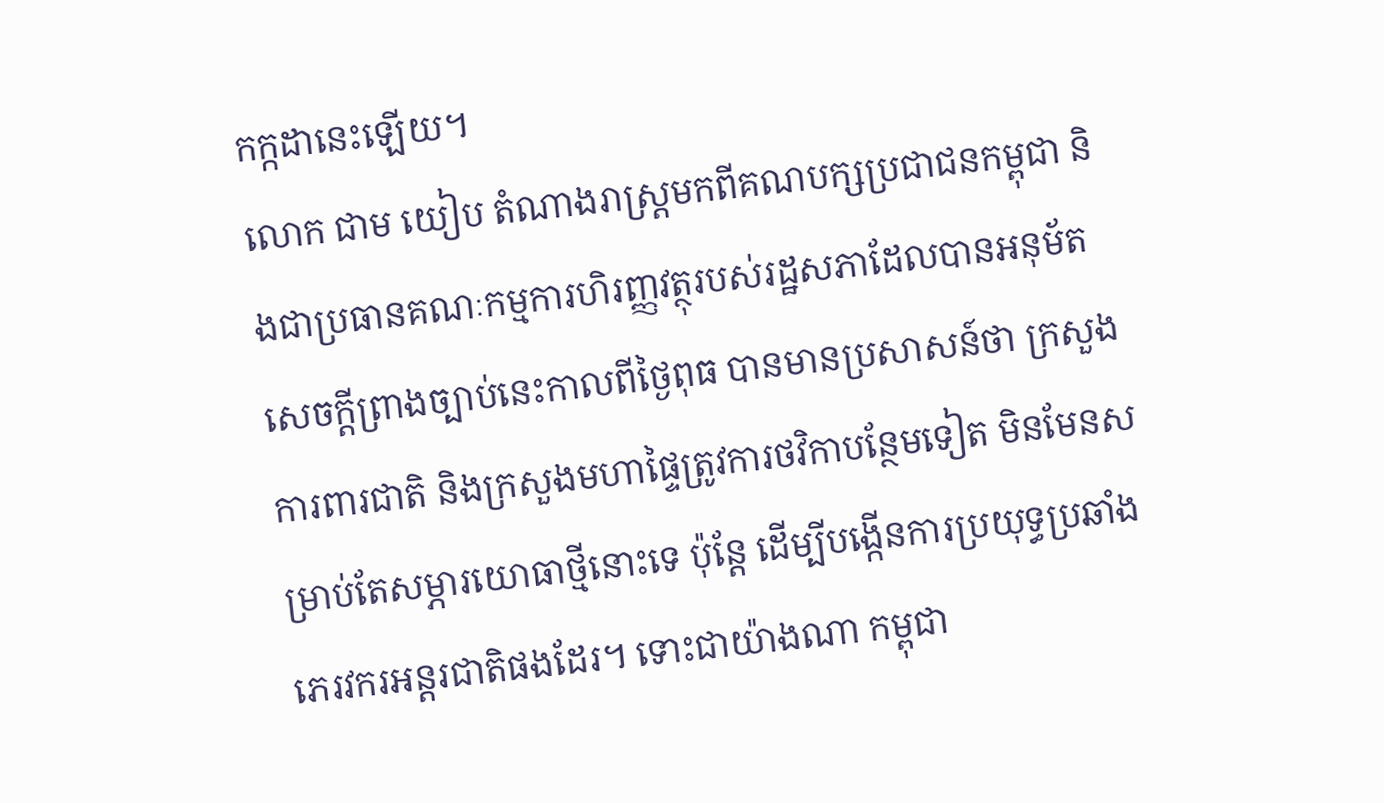កក្កដានេះឡើយ។
លោក ជាម យៀប តំណាងរាស្ត្រមកពីគណបក្សប្រជាជនកម្ពុជា និងជាប្រធានគណៈកម្មការហិរញ្ញវត្ថុរបស់រដ្ឋសភាដែលបានអនុម័តសេចក្តីព្រាងច្បាប់នេះកាលពីថ្ងៃពុធ បានមានប្រសាសន៍ថា ក្រសួងការពារជាតិ និងក្រសួងមហាផ្ទៃត្រូវការថវិកាបន្ថែមទៀត មិនមែនសម្រាប់តែសម្ភារយោធាថ្មីនោះទេ ប៉ុន្តែ ដើម្បីបង្កើនការប្រយុទ្ធប្រឆាំងភេរវករអន្តរជាតិផងដែរ។ ទោះជាយ៉ាងណា កម្ពុជា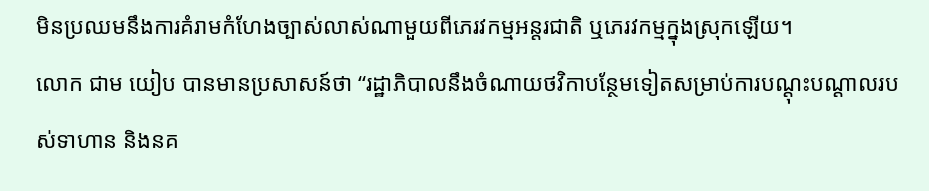មិនប្រឈមនឹងការគំរាមកំហែងច្បាស់លាស់ណាមួយពីភេរវកម្មអន្តរជាតិ ឬភេរវកម្មក្នុងស្រុកឡើយ។
លោក ជាម យៀប បានមានប្រសាសន៍ថា “រដ្ឋាភិបាលនឹងចំណាយថវិកាបន្ថែមទៀតសម្រាប់ការបណ្តុះបណ្តាលរបស់ទាហាន និងនគ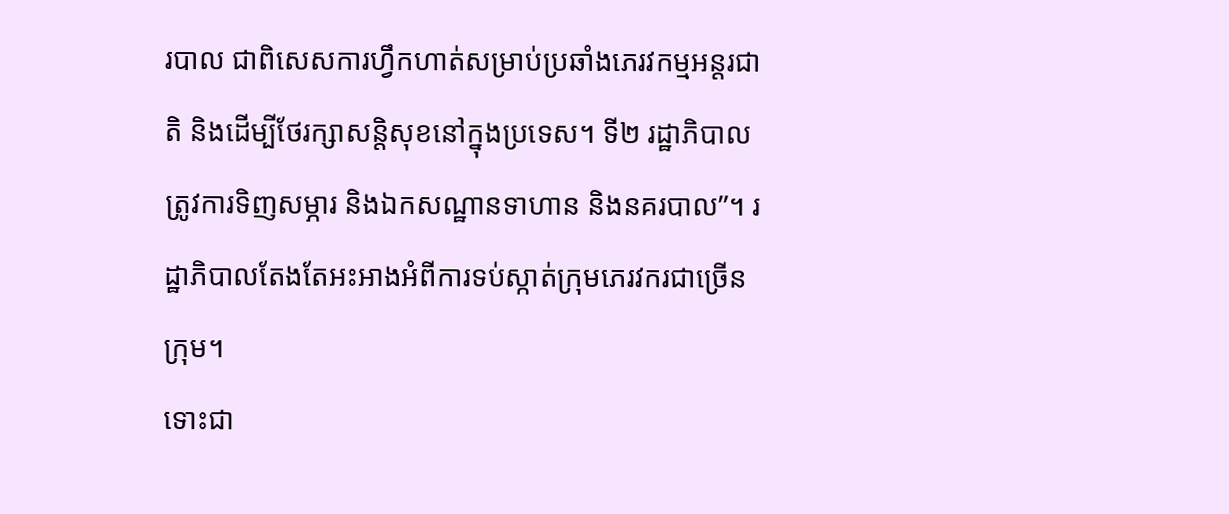របាល ជាពិសេសការហ្វឹកហាត់សម្រាប់ប្រឆាំងភេរវកម្មអន្តរជាតិ និងដើម្បីថែរក្សាសន្តិសុខនៅក្នុងប្រទេស។ ទី២ រដ្ឋាភិបាលត្រូវការទិញសម្ភារ និងឯកសណ្ឋានទាហាន និងនគរបាល”។ រដ្ឋាភិបាលតែងតែអះអាងអំពីការទប់ស្កាត់ក្រុមភេរវករជាច្រើនក្រុម។
ទោះជា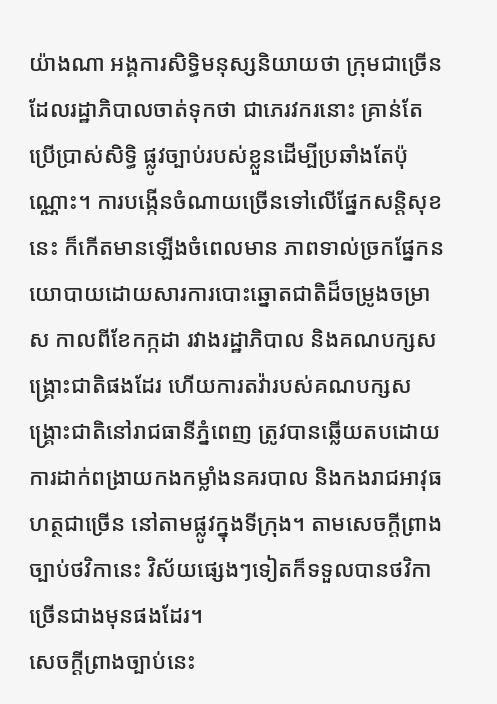យ៉ាងណា អង្គការសិទ្ធិមនុស្សនិយាយថា ក្រុមជាច្រើនដែលរដ្ឋាភិបាលចាត់ទុកថា ជាភេរវករនោះ គ្រាន់តែប្រើប្រាស់សិទ្ធិ ផ្លូវច្បាប់របស់ខ្លួនដើម្បីប្រឆាំងតែប៉ុណ្ណោះ។ ការបង្កើនចំណាយច្រើនទៅលើផ្នែកសន្តិសុខនេះ ក៏កើតមានឡើងចំពេលមាន ភាពទាល់ច្រកផ្នែកនយោបាយដោយសារការបោះឆ្នោតជាតិដ៏ចម្រូងចម្រាស កាលពីខែកក្កដា រវាងរដ្ឋាភិបាល និងគណបក្សសង្គ្រោះជាតិផងដែរ ហើយការតវ៉ារបស់គណបក្សសង្គ្រោះជាតិនៅរាជធានីភ្នំពេញ ត្រូវបានឆ្លើយតបដោយការដាក់ពង្រាយកងកម្លាំងនគរបាល និងកងរាជអាវុធហត្ថជាច្រើន នៅតាមផ្លូវក្នុងទីក្រុង។ តាមសេចក្តីព្រាងច្បាប់ថវិកានេះ វិស័យផ្សេងៗទៀតក៏ទទួលបានថវិកាច្រើនជាងមុនផងដែរ។
សេចក្តីព្រាងច្បាប់នេះ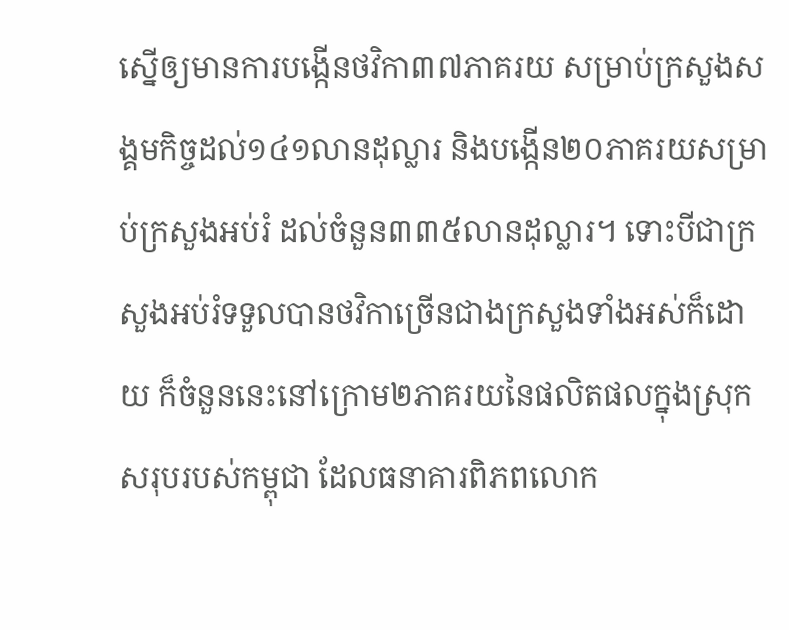ស្នើឲ្យមានការបង្កើនថវិកា៣៧ភាគរយ សម្រាប់ក្រសួងសង្គមកិច្ចដល់១៤១លានដុល្លារ និងបង្កើន២០ភាគរយសម្រាប់ក្រសួងអប់រំ ដល់ចំនួន៣៣៥លានដុល្លារ។ ទោះបីជាក្រសួងអប់រំទទួលបានថវិកាច្រើនជាងក្រសួងទាំងអស់ក៏ដោយ ក៏ចំនួននេះនៅក្រោម២ភាគរយនៃផលិតផលក្នុងស្រុកសរុបរបស់កម្ពុជា ដែលធនាគារពិភពលោក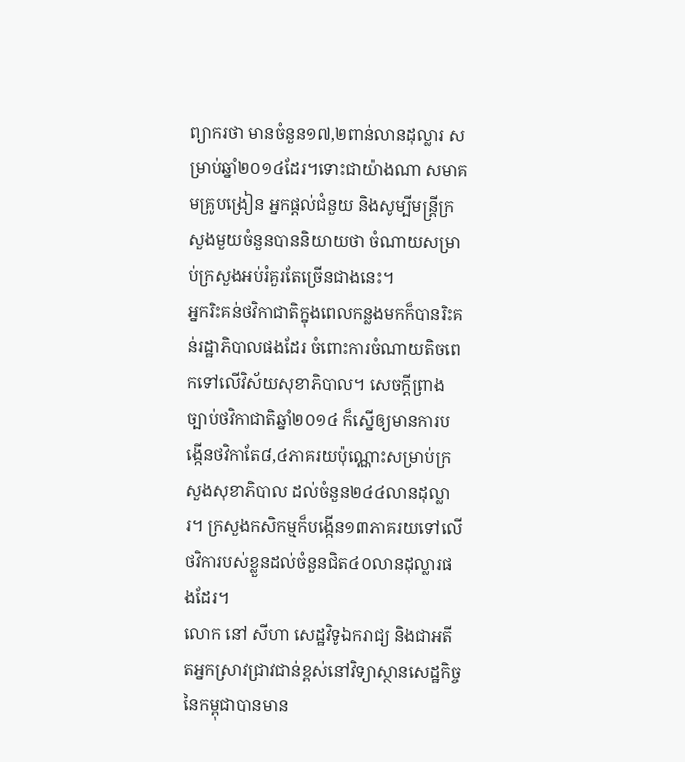ព្យាករថា មានចំនួន១៧,២ពាន់លានដុល្លារ សម្រាប់ឆ្នាំ២០១៤ដែរ។ទោះជាយ៉ាងណា សមាគមគ្រូបង្រៀន អ្នកផ្តល់ជំនួយ និងសូម្បីមន្ត្រីក្រសួងមួយចំនួនបាននិយាយថា ចំណាយសម្រាប់ក្រសួងអប់រំគួរតែច្រើនជាងនេះ។
អ្នករិះគន់ថវិកាជាតិក្នុងពេលកន្លងមកក៏បានរិះគន់រដ្ឋាភិបាលផងដែរ ចំពោះការចំណាយតិចពេកទៅលើវិស័យសុខាភិបាល។ សេចក្តីព្រាងច្បាប់ថវិកាជាតិឆ្នាំ២០១៤ ក៏ស្នើឲ្យមានការបង្កើនថវិកាតែ៨,៤ភាគរយប៉ុណ្ណោះសម្រាប់ក្រសួងសុខាភិបាល ដល់ចំនួន២៤៤លានដុល្លារ។ ក្រសួងកសិកម្មក៏បង្កើន១៣ភាគរយទៅលើថវិការបស់ខ្លួនដល់ចំនួនជិត៤០លានដុល្លារផងដែរ។
លោក នៅ សីហា សេដ្ឋវិទូឯករាជ្យ និងជាអតីតអ្នកស្រាវជ្រាវជាន់ខ្ពស់នៅវិទ្យាស្ថានសេដ្ឋកិច្ចនៃកម្ពុជាបានមាន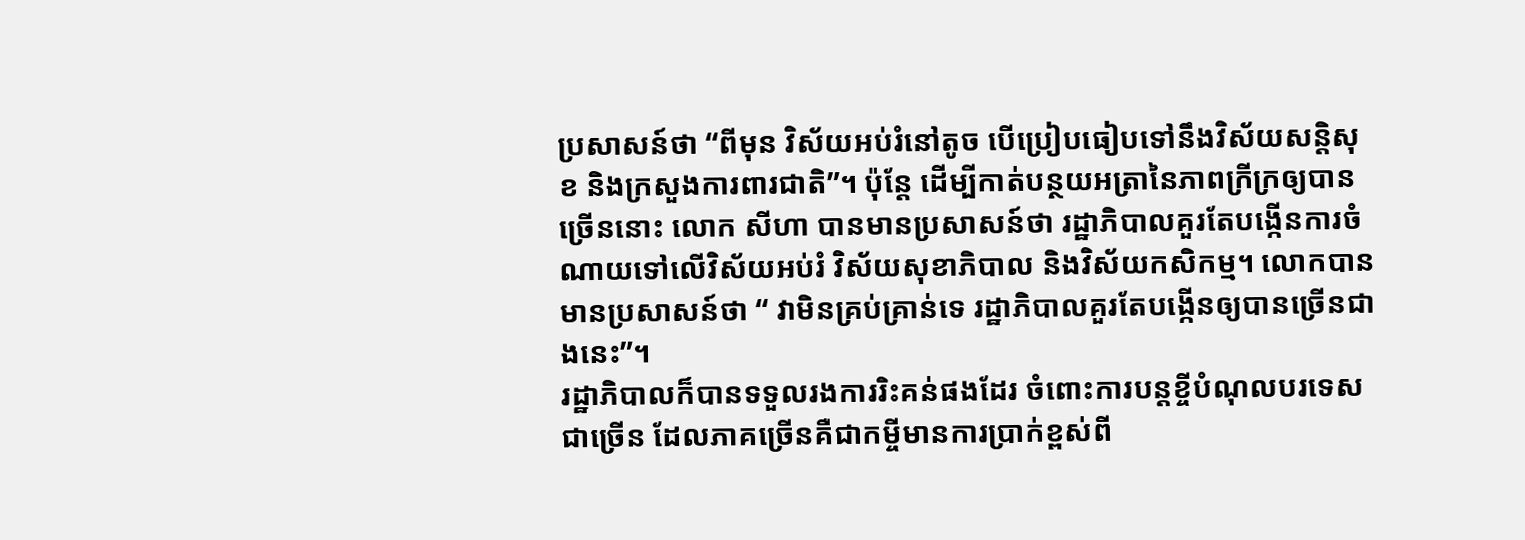ប្រសាសន៍ថា “ពីមុន វិស័យអប់រំនៅតូច បើប្រៀបធៀបទៅនឹងវិស័យសន្តិសុខ និងក្រសួងការពារជាតិ”។ ប៉ុន្តែ ដើម្បីកាត់បន្ថយអត្រានៃភាពក្រីក្រឲ្យបានច្រើននោះ លោក សីហា បានមានប្រសាសន៍ថា រដ្ឋាភិបាលគួរតែបង្កើនការចំណាយទៅលើវិស័យអប់រំ វិស័យសុខាភិបាល និងវិស័យកសិកម្ម។ លោកបានមានប្រសាសន៍ថា “ វាមិនគ្រប់គ្រាន់ទេ រដ្ឋាភិបាលគួរតែបង្កើនឲ្យបានច្រើនជាងនេះ”។
រដ្ឋាភិបាលក៏បានទទួលរងការរិះគន់ផងដែរ ចំពោះការបន្តខ្ចីបំណុលបរទេសជាច្រើន ដែលភាគច្រើនគឺជាកម្ចីមានការប្រាក់ខ្ពស់ពី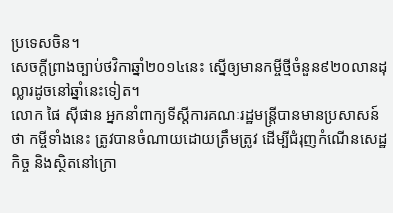ប្រទេសចិន។
សេចក្តីព្រាងច្បាប់ថវិកាឆ្នាំ២០១៤នេះ ស្នើឲ្យមានកម្ចីថ្មីចំនួន៩២០លានដុល្លារដូចនៅឆ្នាំនេះទៀត។
លោក ផៃ ស៊ីផាន អ្នកនាំពាក្យទីស្តីការគណៈរដ្ឋមន្ត្រីបានមានប្រសាសន៍ថា កម្ចីទាំងនេះ ត្រូវបានចំណាយដោយត្រឹមត្រូវ ដើម្បីជំរុញកំណើនសេដ្ឋកិច្ច និងស្ថិតនៅក្រោ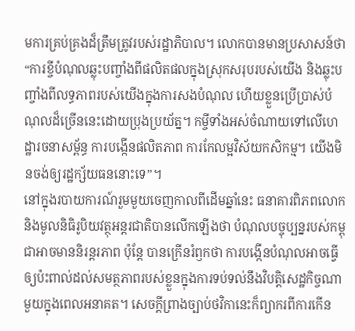មការគ្រប់គ្រងដ៏ត្រឹមត្រូវរបស់រដ្ឋាភិបាល។ លោកបានមានប្រសាសន៍ថា “ការខ្ចីបំណុលឆ្លុះបញ្ចាំងពីផលិតផលក្នុងស្រុកសរុបរបស់យើង និងឆ្លុះបញ្ចាំងពីលទ្ធភាពរបស់យើងក្នុងការសងបំណុល ហើយខ្លួនប្រើប្រាស់បំណុលដ៏ច្រើននេះដោយប្រុងប្រយ័ត្ន។ កម្ចីទាំងអស់ចំណាយទៅលើហេដ្ឋារចនាសម្ព័ន្ធ ការបង្កើនផលិតភាព ការកែលម្អវិស័យកសិកម្ម។ យើងមិនចង់ឲ្យរដ្ឋក្ស័យធននោះទេ”។
នៅក្នុងរបាយការណ៍រួមមួយចេញកាលពីដើមឆ្នាំនេះ ធនាគារពិភពលោក និងមូលនិធិរូបិយវត្ថុអន្តរជាតិបានលើកឡើងថា បំណុលបច្ចុប្បន្នរបស់កម្ពុជាអាចមាននិរន្តរភាព ប៉ុន្តែ បានក្រើនរំឭកថា ការបង្កើនបំណុលអាចធ្វើឲ្យប៉ះពាល់ដល់សមត្ថភាពរបស់ខ្លួនក្នុងការទប់ទល់នឹងវិបត្តិសេដ្ឋកិច្ចណាមួយក្នុងពេលអនាគត។ សេចក្តីព្រាងច្បាប់ថវិកានេះក៏ព្យាករពីការកើន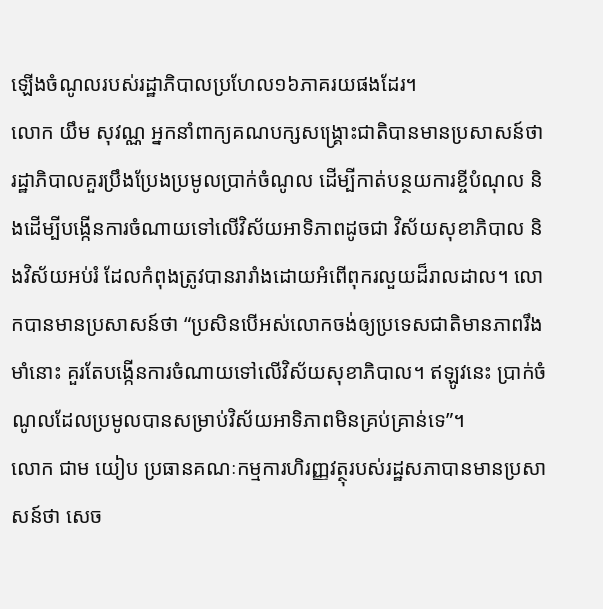ឡើងចំណូលរបស់រដ្ឋាភិបាលប្រហែល១៦ភាគរយផងដែរ។
លោក យឹម សុវណ្ណ អ្នកនាំពាក្យគណបក្សសង្គ្រោះជាតិបានមានប្រសាសន៍ថា រដ្ឋាភិបាលគួរប្រឹងប្រែងប្រមូលប្រាក់ចំណូល ដើម្បីកាត់បន្ថយការខ្ចីបំណុល និងដើម្បីបង្កើនការចំណាយទៅលើវិស័យអាទិភាពដូចជា វិស័យសុខាភិបាល និងវិស័យអប់រំ ដែលកំពុងត្រូវបានរារាំងដោយអំពើពុករលួយដ៏រាលដាល។ លោកបានមានប្រសាសន៍ថា “ប្រសិនបើអស់លោកចង់ឲ្យប្រទេសជាតិមានភាពរឹងមាំនោះ គួរតែបង្កើនការចំណាយទៅលើវិស័យសុខាភិបាល។ ឥឡូវនេះ ប្រាក់ចំណូលដែលប្រមូលបានសម្រាប់វិស័យអាទិភាពមិនគ្រប់គ្រាន់ទេ”។
លោក ជាម យៀប ប្រធានគណៈកម្មការហិរញ្ញវត្ថុរបស់រដ្ឋសភាបានមានប្រសាសន៍ថា សេច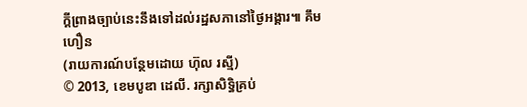ក្តីព្រាងច្បាប់នេះនឹងទៅដល់រដ្ឋសភានៅថ្ងៃអង្គារ៕ គឹមហឿន
(រាយការណ៍បន្ថែមដោយ ហ៊ុល រស្មី)
© 2013, ខេមបូឌា ដេលី. រក្សាសិទ្ធិគ្រប់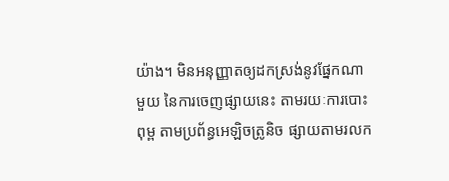យ៉ាង។ មិនអនុញ្ញាតឲ្យដកស្រង់នូវផ្នែកណាមួយ នៃការចេញផ្សាយនេះ តាមរយៈការបោះពុម្ព តាមប្រព័ន្ធអេឡិចត្រូនិច ផ្សាយតាមរលក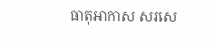ធាតុអាកាស សរសេ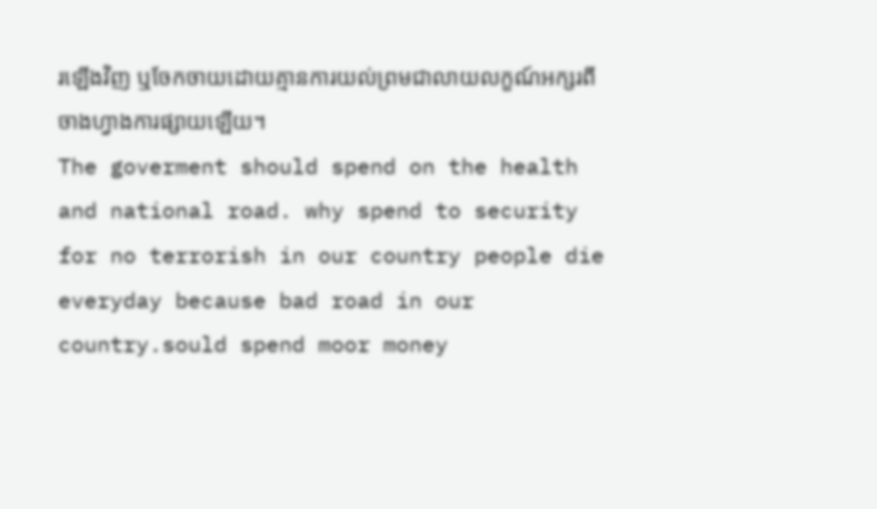រឡើងវិញ ឬចែកចាយដោយគ្មានការយល់ព្រមជាលាយលក្ខណ៍អក្សរពីចាងហ្វាងការផ្សាយឡើយ។
The goverment should spend on the health and national road. why spend to security for no terrorish in our country people die everyday because bad road in our country.sould spend moor money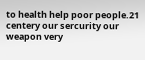to health help poor people.21 centery our sercurity our weapon very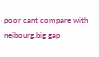poor cant compare with neibourg.big gap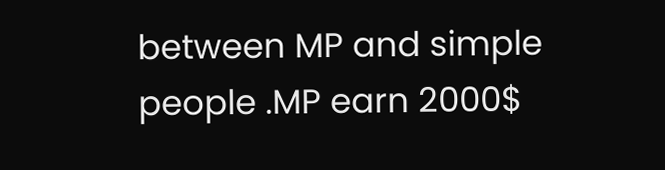between MP and simple people .MP earn 2000$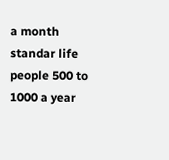a month standar life people 500 to 1000 a year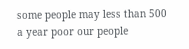some people may less than 500 a year poor our people